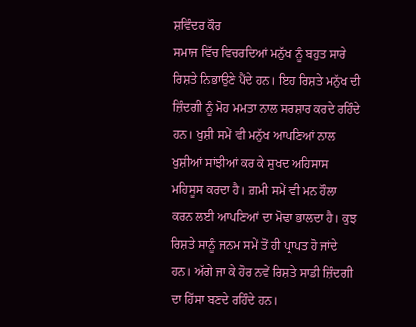ਸ਼ਵਿੰਦਰ ਕੌਰ
ਸਮਾਜ ਵਿੱਚ ਵਿਚਰਦਿਆਂ ਮਨੁੱਖ ਨੂੰ ਬਹੁਤ ਸਾਰੇ ਰਿਸ਼ਤੇ ਨਿਭਾਉਣੇ ਪੈਂਦੇ ਹਨ। ਇਹ ਰਿਸ਼ਤੇ ਮਨੁੱਖ ਦੀ ਜ਼ਿੰਦਗੀ ਨੂੰ ਮੋਹ ਮਮਤਾ ਨਾਲ ਸਰਸ਼ਾਰ ਕਰਦੇ ਰਹਿੰਦੇ ਹਨ। ਖੁਸ਼ੀ ਸਮੇਂ ਵੀ ਮਨੁੱਖ ਆਪਣਿਆਂ ਨਾਲ ਖੁਸ਼ੀਆਂ ਸਾਂਝੀਆਂ ਕਰ ਕੇ ਸੁਖਦ ਅਹਿਸਾਸ ਮਹਿਸੂਸ ਕਰਦਾ ਹੈ। ਗ਼ਮੀ ਸਮੇਂ ਵੀ ਮਨ ਹੌਲਾ ਕਰਨ ਲਈ ਆਪਣਿਆਂ ਦਾ ਮੋਢਾ ਭਾਲਦਾ ਹੈ। ਕੁਝ ਰਿਸ਼ਤੇ ਸਾਨੂੰ ਜਨਮ ਸਮੇਂ ਤੋਂ ਹੀ ਪ੍ਰਾਪਤ ਹੋ ਜਾਂਦੇ ਹਨ। ਅੱਗੇ ਜਾ ਕੇ ਹੋਰ ਨਵੇਂ ਰਿਸ਼ਤੇ ਸਾਡੀ ਜ਼ਿੰਦਗੀ ਦਾ ਹਿੱਸਾ ਬਣਦੇ ਰਹਿੰਦੇ ਹਨ।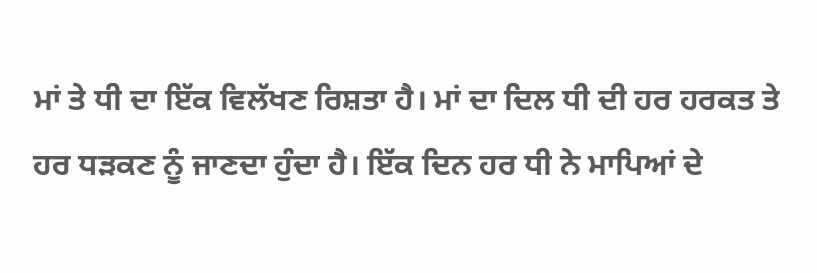ਮਾਂ ਤੇ ਧੀ ਦਾ ਇੱਕ ਵਿਲੱਖਣ ਰਿਸ਼ਤਾ ਹੈ। ਮਾਂ ਦਾ ਦਿਲ ਧੀ ਦੀ ਹਰ ਹਰਕਤ ਤੇ ਹਰ ਧੜਕਣ ਨੂੰ ਜਾਣਦਾ ਹੁੰਦਾ ਹੈ। ਇੱਕ ਦਿਨ ਹਰ ਧੀ ਨੇ ਮਾਪਿਆਂ ਦੇ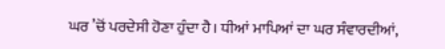ਘਰ ’ਚੋਂ ਪਰਦੇਸੀ ਹੋਣਾ ਹੁੰਦਾ ਹੈ। ਧੀਆਂ ਮਾਪਿਆਂ ਦਾ ਘਰ ਸੰਵਾਰਦੀਆਂ,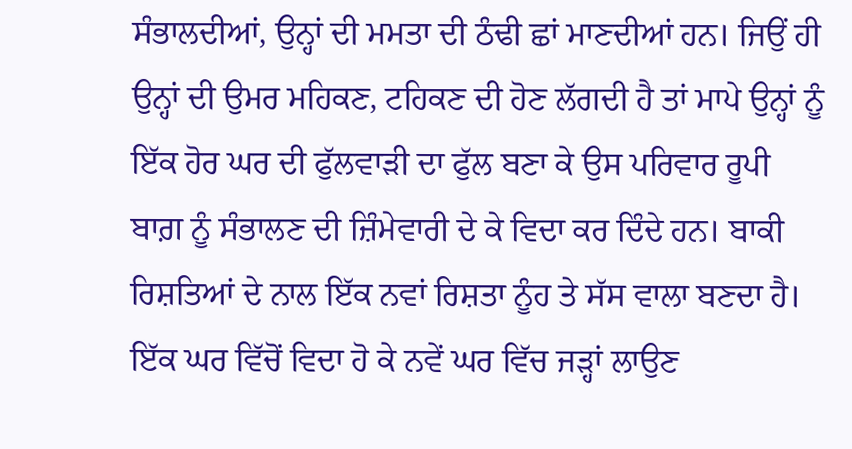ਸੰਭਾਲਦੀਆਂ, ਉਨ੍ਹਾਂ ਦੀ ਮਮਤਾ ਦੀ ਠੰਢੀ ਛਾਂ ਮਾਣਦੀਆਂ ਹਨ। ਜਿਉਂ ਹੀ ਉਨ੍ਹਾਂ ਦੀ ਉਮਰ ਮਹਿਕਣ, ਟਹਿਕਣ ਦੀ ਹੋਣ ਲੱਗਦੀ ਹੈ ਤਾਂ ਮਾਪੇ ਉਨ੍ਹਾਂ ਨੂੰ ਇੱਕ ਹੋਰ ਘਰ ਦੀ ਫੁੱਲਵਾੜੀ ਦਾ ਫੁੱਲ ਬਣਾ ਕੇ ਉਸ ਪਰਿਵਾਰ ਰੂਪੀ ਬਾਗ਼ ਨੂੰ ਸੰਭਾਲਣ ਦੀ ਜ਼ਿੰਮੇਵਾਰੀ ਦੇ ਕੇ ਵਿਦਾ ਕਰ ਦਿੰਦੇ ਹਨ। ਬਾਕੀ ਰਿਸ਼ਤਿਆਂ ਦੇ ਨਾਲ ਇੱਕ ਨਵਾਂ ਰਿਸ਼ਤਾ ਨੂੰਹ ਤੇ ਸੱਸ ਵਾਲਾ ਬਣਦਾ ਹੈ। ਇੱਕ ਘਰ ਵਿੱਚੋਂ ਵਿਦਾ ਹੋ ਕੇ ਨਵੇਂ ਘਰ ਵਿੱਚ ਜੜ੍ਹਾਂ ਲਾਉਣ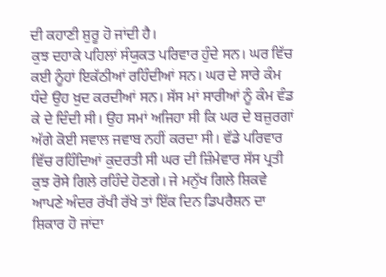ਦੀ ਕਹਾਣੀ ਸ਼ੁਰੂ ਹੋ ਜਾਂਦੀ ਹੈ।
ਕੁਝ ਦਹਾਕੇ ਪਹਿਲਾਂ ਸੰਯੁਕਤ ਪਰਿਵਾਰ ਹੁੰਦੇ ਸਨ। ਘਰ ਵਿੱਚ ਕਈ ਨੂੰਹਾਂ ਇਕੱਠੀਆਂ ਰਹਿੰਦੀਆਂ ਸਨ। ਘਰ ਦੇ ਸਾਰੇ ਕੰਮ ਧੰਦੇ ਉਹ ਖ਼ੁਦ ਕਰਦੀਆਂ ਸਨ। ਸੱਸ ਮਾਂ ਸਾਰੀਆਂ ਨੂੰ ਕੰਮ ਵੰਡ ਕੇ ਦੇ ਦਿੰਦੀ ਸੀ। ਉਹ ਸਮਾਂ ਅਜਿਹਾ ਸੀ ਕਿ ਘਰ ਦੇ ਬਜ਼ੁਰਗਾਂ ਅੱਗੇ ਕੋਈ ਸਵਾਲ ਜਵਾਬ ਨਹੀਂ ਕਰਦਾ ਸੀ। ਵੱਡੇ ਪਰਿਵਾਰ ਵਿੱਚ ਰਹਿੰਦਿਆਂ ਕੁਦਰਤੀ ਸੀ ਘਰ ਦੀ ਜ਼ਿੰਮੇਵਾਰ ਸੱਸ ਪ੍ਰਤੀ ਕੁਝ ਰੋਸੇ ਗਿਲੇ ਰਹਿੰਦੇ ਹੋਣਗੇ। ਜੇ ਮਨੁੱਖ ਗਿਲੇ ਸ਼ਿਕਵੇ ਆਪਣੇ ਅੰਦਰ ਰੱਖੀ ਰੱਖੇ ਤਾਂ ਇੱਕ ਦਿਨ ਡਿਪਰੈਸ਼ਨ ਦਾ ਸ਼ਿਕਾਰ ਹੋ ਜਾਂਦਾ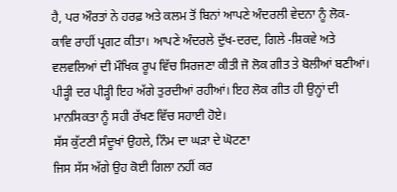ਹੈ, ਪਰ ਔਰਤਾਂ ਨੇ ਹਰਫ਼ ਅਤੇ ਕਲਮ ਤੋਂ ਬਿਨਾਂ ਆਪਣੇ ਅੰਦਰਲੀ ਵੇਦਨਾ ਨੂੰ ਲੋਕ-ਕਾਵਿ ਰਾਹੀਂ ਪ੍ਰਗਟ ਕੀਤਾ। ਆਪਣੇ ਅੰਦਰਲੇ ਦੁੱਖ-ਦਰਦ, ਗਿਲੇ -ਸ਼ਿਕਵੇ ਅਤੇ ਵਲਵਲਿਆਂ ਦੀ ਮੌਖਿਕ ਰੂਪ ਵਿੱਚ ਸਿਰਜਣਾ ਕੀਤੀ ਜੋ ਲੋਕ ਗੀਤ ਤੇ ਬੋਲੀਆਂ ਬਣੀਆਂ। ਪੀੜ੍ਹੀ ਦਰ ਪੀੜ੍ਹੀ ਇਹ ਅੱਗੇ ਤੁਰਦੀਆਂ ਰਹੀਆਂ। ਇਹ ਲੋਕ ਗੀਤ ਹੀ ਉਨ੍ਹਾਂ ਦੀ ਮਾਨਸਿਕਤਾ ਨੂੰ ਸਹੀ ਰੱਖਣ ਵਿੱਚ ਸਹਾਈ ਹੋਏ।
ਸੱਸ ਕੁੱਟਣੀ ਸੰਦੂਖਾਂ ਉਹਲੇ, ਨਿੰਮ ਦਾ ਘੜਾ ਦੇ ਘੋਟਣਾ
ਜਿਸ ਸੱਸ ਅੱਗੇ ਉਹ ਕੋਈ ਗਿਲਾ ਨਹੀਂ ਕਰ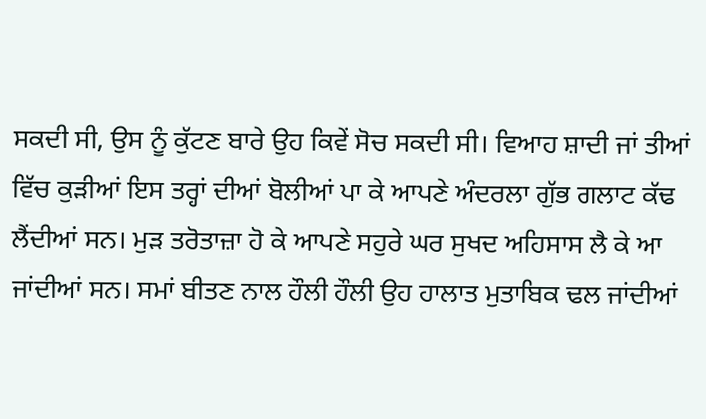ਸਕਦੀ ਸੀ, ਉਸ ਨੂੰ ਕੁੱਟਣ ਬਾਰੇ ਉਹ ਕਿਵੇਂ ਸੋਚ ਸਕਦੀ ਸੀ। ਵਿਆਹ ਸ਼ਾਦੀ ਜਾਂ ਤੀਆਂ ਵਿੱਚ ਕੁੜੀਆਂ ਇਸ ਤਰ੍ਹਾਂ ਦੀਆਂ ਬੋਲੀਆਂ ਪਾ ਕੇ ਆਪਣੇ ਅੰਦਰਲਾ ਗੁੱਭ ਗਲਾਟ ਕੱਢ ਲੈਂਦੀਆਂ ਸਨ। ਮੁੜ ਤਰੋਤਾਜ਼ਾ ਹੋ ਕੇ ਆਪਣੇ ਸਹੁਰੇ ਘਰ ਸੁਖਦ ਅਹਿਸਾਸ ਲੈ ਕੇ ਆ ਜਾਂਦੀਆਂ ਸਨ। ਸਮਾਂ ਬੀਤਣ ਨਾਲ ਹੌਲੀ ਹੌਲੀ ਉਹ ਹਾਲਾਤ ਮੁਤਾਬਿਕ ਢਲ ਜਾਂਦੀਆਂ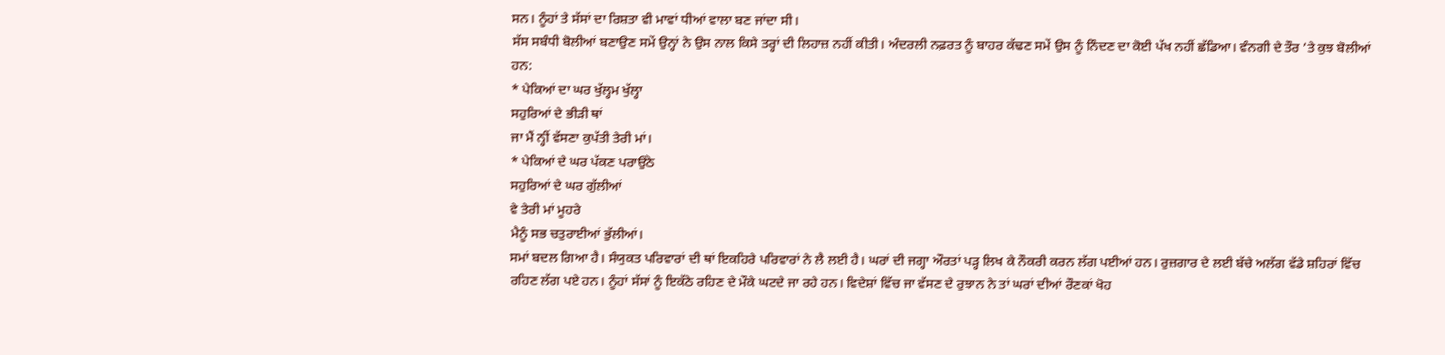ਸਨ। ਨੂੰਹਾਂ ਤੇ ਸੱਸਾਂ ਦਾ ਰਿਸ਼ਤਾ ਵੀ ਮਾਵਾਂ ਧੀਆਂ ਵਾਲਾ ਬਣ ਜਾਂਦਾ ਸੀ।
ਸੱਸ ਸਬੰਧੀ ਬੋਲੀਆਂ ਬਣਾਉਣ ਸਮੇਂ ਉਨ੍ਹਾਂ ਨੇ ਉਸ ਨਾਲ ਕਿਸੇ ਤਰ੍ਹਾਂ ਦੀ ਲਿਹਾਜ਼ ਨਹੀਂ ਕੀਤੀ। ਅੰਦਰਲੀ ਨਫ਼ਰਤ ਨੂੰ ਬਾਹਰ ਕੱਢਣ ਸਮੇਂ ਉਸ ਨੂੰ ਨਿੰਦਣ ਦਾ ਕੋਈ ਪੱਖ ਨਹੀਂ ਛੱਡਿਆ। ਵੰਨਗੀ ਦੇ ਤੌਰ ’ਤੇ ਕੁਝ ਬੋਲੀਆਂ ਹਨ:
* ਪੇਕਿਆਂ ਦਾ ਘਰ ਖੁੱਲ੍ਹਮ ਖੁੱਲ੍ਹਾ
ਸਹੁਰਿਆਂ ਦੇ ਭੀੜੀ ਥਾਂ
ਜਾ ਮੈਂ ਨ੍ਹੀਂ ਵੱਸਣਾ ਕੁਪੱਤੀ ਤੇਰੀ ਮਾਂ।
* ਪੇਕਿਆਂ ਦੇ ਘਰ ਪੱਕਣ ਪਰਾਉਂਠੇ
ਸਹੁਰਿਆਂ ਦੇ ਘਰ ਗੁੱਲੀਆਂ
ਵੇ ਤੇਰੀ ਮਾਂ ਮੂਹਰੇ
ਮੈਨੂੰ ਸਭ ਚਤੁਰਾਈਆਂ ਭੁੱਲੀਆਂ।
ਸਮਾਂ ਬਦਲ ਗਿਆ ਹੈ। ਸੰਯੁਕਤ ਪਰਿਵਾਰਾਂ ਦੀ ਥਾਂ ਇਕਹਿਰੇ ਪਰਿਵਾਰਾਂ ਨੇ ਲੈ ਲਈ ਹੈ। ਘਰਾਂ ਦੀ ਜਗ੍ਹਾ ਔਰਤਾਂ ਪੜ੍ਹ ਲਿਖ ਕੇ ਨੌਕਰੀ ਕਰਨ ਲੱਗ ਪਈਆਂ ਹਨ। ਰੁਜ਼ਗਾਰ ਦੇ ਲਈ ਬੱਚੇ ਅਲੱਗ ਵੱਡੇ ਸ਼ਹਿਰਾਂ ਵਿੱਚ ਰਹਿਣ ਲੱਗ ਪਏ ਹਨ। ਨੂੰਹਾਂ ਸੱਸਾਂ ਨੂੰ ਇਕੱਠੇ ਰਹਿਣ ਦੇ ਮੌਕੇ ਘਟਦੇ ਜਾ ਰਹੇ ਹਨ। ਵਿਦੇਸ਼ਾਂ ਵਿੱਚ ਜਾ ਵੱਸਣ ਦੇ ਰੁਝਾਨ ਨੇ ਤਾਂ ਘਰਾਂ ਦੀਆਂ ਰੌਣਕਾਂ ਖੋਹ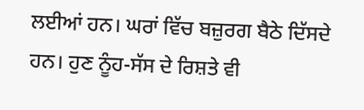ਲਈਆਂ ਹਨ। ਘਰਾਂ ਵਿੱਚ ਬਜ਼ੁਰਗ ਬੈਠੇ ਦਿੱਸਦੇ ਹਨ। ਹੁਣ ਨੂੰਹ-ਸੱਸ ਦੇ ਰਿਸ਼ਤੇ ਵੀ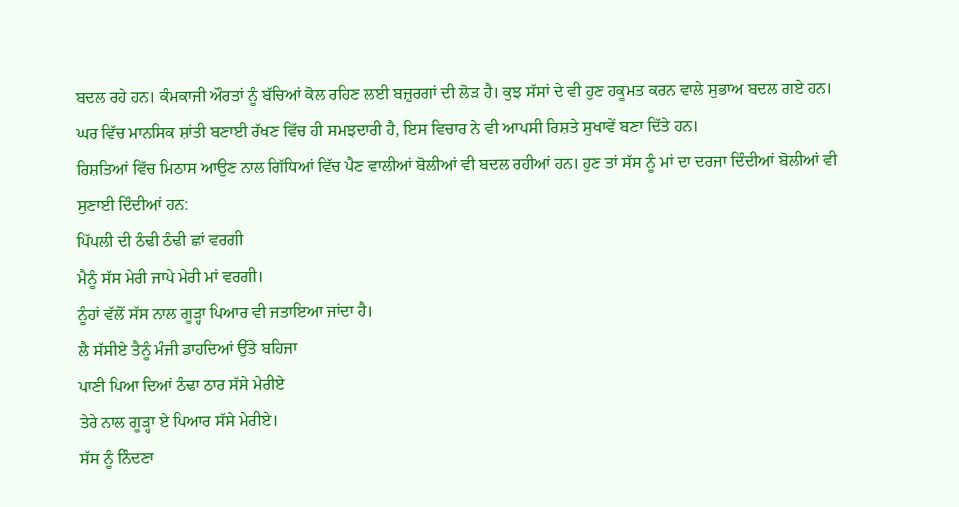ਬਦਲ ਰਹੇ ਹਨ। ਕੰਮਕਾਜੀ ਔਰਤਾਂ ਨੂੰ ਬੱਚਿਆਂ ਕੋਲ ਰਹਿਣ ਲਈ ਬਜ਼ੁਰਗਾਂ ਦੀ ਲੋੜ ਹੈ। ਕੁਝ ਸੱਸਾਂ ਦੇ ਵੀ ਹੁਣ ਹਕੂਮਤ ਕਰਨ ਵਾਲੇ ਸੁਭਾਅ ਬਦਲ ਗਏ ਹਨ। ਘਰ ਵਿੱਚ ਮਾਨਸਿਕ ਸ਼ਾਂਤੀ ਬਣਾਈ ਰੱਖਣ ਵਿੱਚ ਹੀ ਸਮਝਦਾਰੀ ਹੈ, ਇਸ ਵਿਚਾਰ ਨੇ ਵੀ ਆਪਸੀ ਰਿਸ਼ਤੇ ਸੁਖਾਵੇਂ ਬਣਾ ਦਿੱਤੇ ਹਨ।
ਰਿਸ਼ਤਿਆਂ ਵਿੱਚ ਮਿਠਾਸ ਆਉਣ ਨਾਲ ਗਿੱਧਿਆਂ ਵਿੱਚ ਪੈਣ ਵਾਲੀਆਂ ਬੋਲੀਆਂ ਵੀ ਬਦਲ ਰਹੀਆਂ ਹਨ। ਹੁਣ ਤਾਂ ਸੱਸ ਨੂੰ ਮਾਂ ਦਾ ਦਰਜਾ ਦਿੰਦੀਆਂ ਬੋਲੀਆਂ ਵੀ ਸੁਣਾਈ ਦਿੰਦੀਆਂ ਹਨ:
ਪਿੱਪਲੀ ਦੀ ਠੰਢੀ ਠੰਢੀ ਛਾਂ ਵਰਗੀ
ਮੈਨੂੰ ਸੱਸ ਮੇਰੀ ਜਾਪੇ ਮੇਰੀ ਮਾਂ ਵਰਗੀ।
ਨੂੰਹਾਂ ਵੱਲੋਂ ਸੱਸ ਨਾਲ ਗੂੜ੍ਹਾ ਪਿਆਰ ਵੀ ਜਤਾਇਆ ਜਾਂਦਾ ਹੈ।
ਲੈ ਸੱਸੀਏ ਤੈਨੂੰ ਮੰਜੀ ਡਾਹਦਿਆਂ ਉੱਤੇ ਬਹਿਜਾ
ਪਾਣੀ ਪਿਆ ਦਿਆਂ ਠੰਢਾ ਠਾਰ ਸੱਸੇ ਮੇਰੀਏ
ਤੇਰੇ ਨਾਲ ਗੂੜ੍ਹਾ ਏ ਪਿਆਰ ਸੱਸੇ ਮੇਰੀਏ।
ਸੱਸ ਨੂੰ ਨਿੰਦਣਾ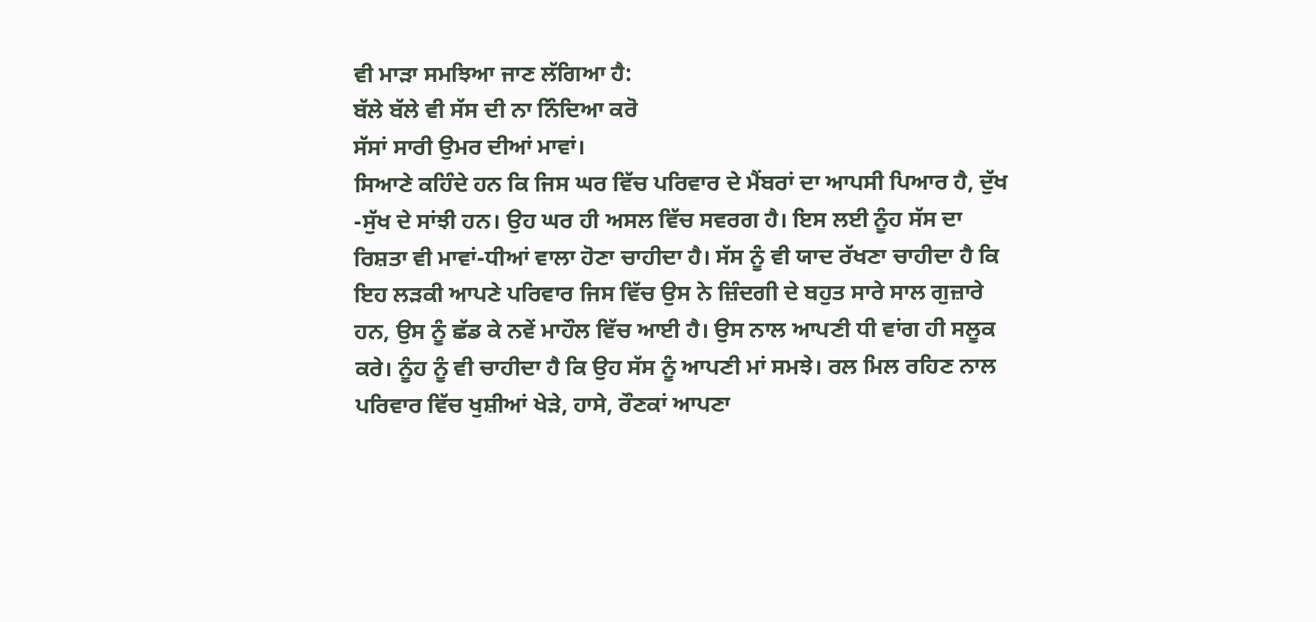ਵੀ ਮਾੜਾ ਸਮਝਿਆ ਜਾਣ ਲੱਗਿਆ ਹੈ:
ਬੱਲੇ ਬੱਲੇ ਵੀ ਸੱਸ ਦੀ ਨਾ ਨਿੰਦਿਆ ਕਰੋ
ਸੱਸਾਂ ਸਾਰੀ ਉਮਰ ਦੀਆਂ ਮਾਵਾਂ।
ਸਿਆਣੇ ਕਹਿੰਦੇ ਹਨ ਕਿ ਜਿਸ ਘਰ ਵਿੱਚ ਪਰਿਵਾਰ ਦੇ ਮੈਂਬਰਾਂ ਦਾ ਆਪਸੀ ਪਿਆਰ ਹੈ, ਦੁੱਖ -ਸੁੱਖ ਦੇ ਸਾਂਝੀ ਹਨ। ਉਹ ਘਰ ਹੀ ਅਸਲ ਵਿੱਚ ਸਵਰਗ ਹੈ। ਇਸ ਲਈ ਨੂੰਹ ਸੱਸ ਦਾ ਰਿਸ਼ਤਾ ਵੀ ਮਾਵਾਂ-ਧੀਆਂ ਵਾਲਾ ਹੋਣਾ ਚਾਹੀਦਾ ਹੈ। ਸੱਸ ਨੂੰ ਵੀ ਯਾਦ ਰੱਖਣਾ ਚਾਹੀਦਾ ਹੈ ਕਿ ਇਹ ਲੜਕੀ ਆਪਣੇ ਪਰਿਵਾਰ ਜਿਸ ਵਿੱਚ ਉਸ ਨੇ ਜ਼ਿੰਦਗੀ ਦੇ ਬਹੁਤ ਸਾਰੇ ਸਾਲ ਗੁਜ਼ਾਰੇ ਹਨ, ਉਸ ਨੂੰ ਛੱਡ ਕੇ ਨਵੇਂ ਮਾਹੌਲ ਵਿੱਚ ਆਈ ਹੈ। ਉਸ ਨਾਲ ਆਪਣੀ ਧੀ ਵਾਂਗ ਹੀ ਸਲੂਕ ਕਰੇ। ਨੂੰਹ ਨੂੰ ਵੀ ਚਾਹੀਦਾ ਹੈ ਕਿ ਉਹ ਸੱਸ ਨੂੰ ਆਪਣੀ ਮਾਂ ਸਮਝੇ। ਰਲ ਮਿਲ ਰਹਿਣ ਨਾਲ ਪਰਿਵਾਰ ਵਿੱਚ ਖੁਸ਼ੀਆਂ ਖੇੜੇ, ਹਾਸੇ, ਰੌਣਕਾਂ ਆਪਣਾ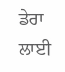ਡੇਰਾ ਲਾਈ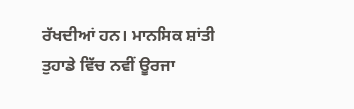ਰੱਖਦੀਆਂ ਹਨ। ਮਾਨਸਿਕ ਸ਼ਾਂਤੀ ਤੁਹਾਡੇ ਵਿੱਚ ਨਵੀਂ ਊਰਜਾ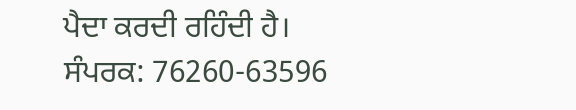ਪੈਦਾ ਕਰਦੀ ਰਹਿੰਦੀ ਹੈ।
ਸੰਪਰਕ: 76260-63596